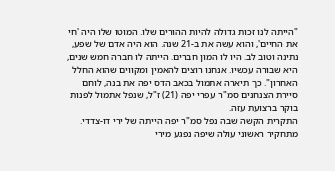"הייתה לנו זכות גדולה להיות ההורים שלו. המוטו שלו היה 'חי את החיים', והוא עשה את ב-21 שנה. הוא היה אדם של שפע, נתינה וטוב לב. היו לו המון חברים. הייתה לו חברה חמש שנים, היא שבורה עכשיו. אנחנו רוצים להאמין ומקווים שהוא החלל האחרון". כך תיארה אתמול בכאב הדס יפה את בנה, לוחם סיירת הצנחנים סמ"ר עפרי יפה (21) ז"ל, שנפל אתמול לפנות בוקר ברצועת עזה.
התקרית הקשה שבה נפל סמ"ר יפה הייתה של ירי דו-צדדי. מתחקיר ראשוני עולה שיפה נפגע מירי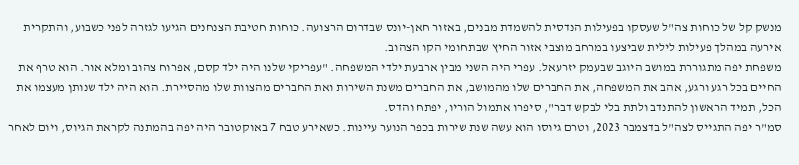מנשק קל של כוחות צה"ל שעסקו בפעילות הנדסית להשמדת מבנים, באזור חאן-יונס שבדרום הרצועה. כוחות חטיבת הצנחנים הגיעו לגזרה לפני כשבוע, והתקרית אירעה במהלך פעילות לילית שביצעו במרחב מוצבי אזור החיץ שבתחומי הקו הצהוב.
משפחת יפה מתגוררת במושב היוגב שבעמק יזרעאל. עפרי היה השני מבין ארבעת ילדי המשפחה. "עפריקי שלנו היה ילד קסם, אפרוח צהוב ומלא אור. הוא טרף את החיים בכל רגע ורגע, אהב את המשפחה, את החברים שלו מהמושב, את החברים משנת השירות ואת החברים מהצוות שלו מהסיירת. הוא היה ילד שנותן מעצמו את הכל, תמיד הראשון להתנדב ולתת בלי לבקש דבר", סיפרו אתמול הוריו, יפתח והדס.
סמ"ר יפה התגייס לצה"ל בדצמבר 2023, וטרם גיוסו הוא עשה שנת שירות בכפר הנוער עיינות. כשאירע טבח 7 באוקטובר היה יפה בהמתנה לקראת הגיוס, ויום לאחר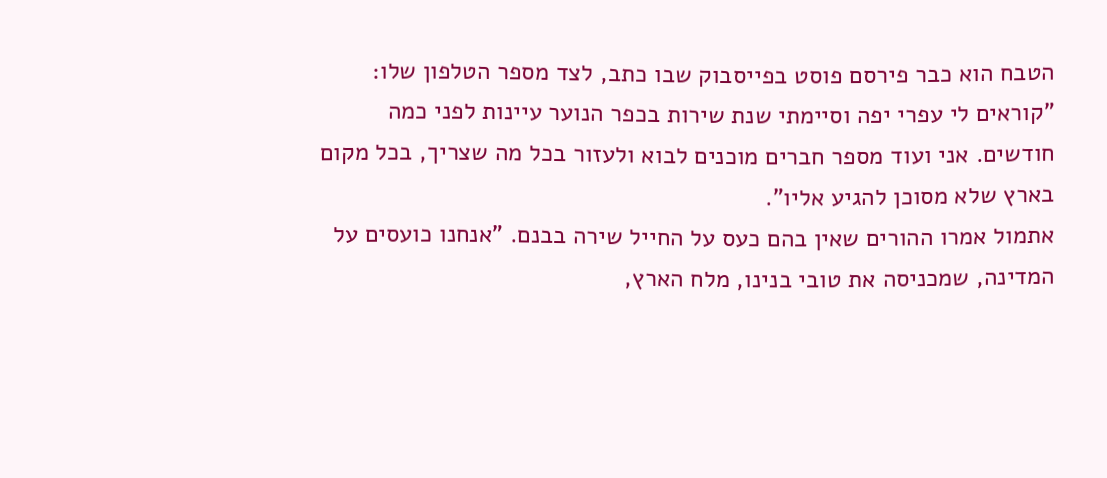הטבח הוא כבר פירסם פוסט בפייסבוק שבו כתב, לצד מספר הטלפון שלו: "קוראים לי עפרי יפה וסיימתי שנת שירות בכפר הנוער עיינות לפני כמה חודשים. אני ועוד מספר חברים מוכנים לבוא ולעזור בכל מה שצריך, בכל מקום בארץ שלא מסוכן להגיע אליו".
אתמול אמרו ההורים שאין בהם כעס על החייל שירה בבנם. "אנחנו כועסים על המדינה, שמכניסה את טובי בנינו, מלח הארץ,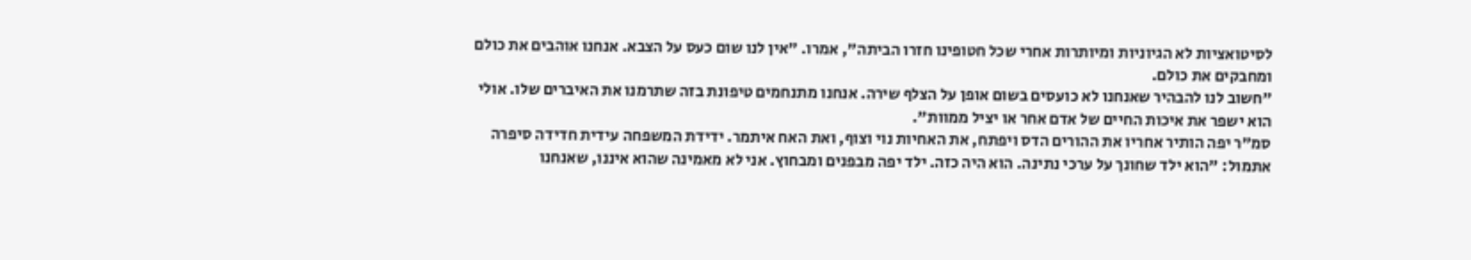לסיטואציות לא הגיוניות ומיותרות אחרי שכל חטופינו חזרו הביתה", אמרו. "אין לנו שום כעס על הצבא. אנחנו אוהבים את כולם ומחבקים את כולם.
"חשוב לנו להבהיר שאנחנו לא כועסים בשום אופן על הצלף שירה. אנחנו מתנחמים טיפונת בזה שתרמנו את האיברים שלו. אולי הוא ישפר את איכות החיים של אדם אחר או יציל ממוות".
סמ"ר יפה הותיר אחריו את ההורים הדס ויפתח, את האחיות נוי וצוף, ואת האח איתמר. ידידת המשפחה עידית חדידה סיפרה אתמול: "הוא ילד שחונך על ערכי נתינה. הוא היה כזה. ילד יפה מבפנים ומבחוץ. אני לא מאמינה שהוא איננו, שאנחנו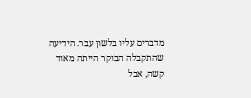מדברים עליו בלשון עבר. הידיעה שהתקבלה הבוקר הייתה מאוד קשה, אבל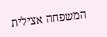המשפחה אצילית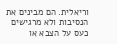וריאלית. הם מבינים את הנסיבות ולא מרגישים כעס על הצבא או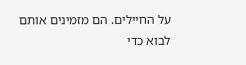על החיילים. הם מזמינים אותם לבוא כדי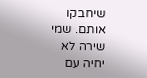שיחבקו אותם. שמי שירה לא יחיה עם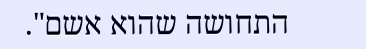התחושה שהוא אשם".